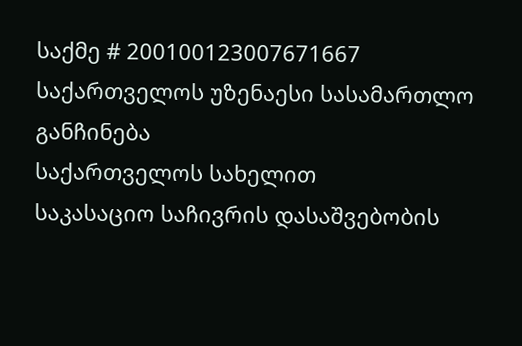საქმე # 200100123007671667
საქართველოს უზენაესი სასამართლო
განჩინება
საქართველოს სახელით
საკასაციო საჩივრის დასაშვებობის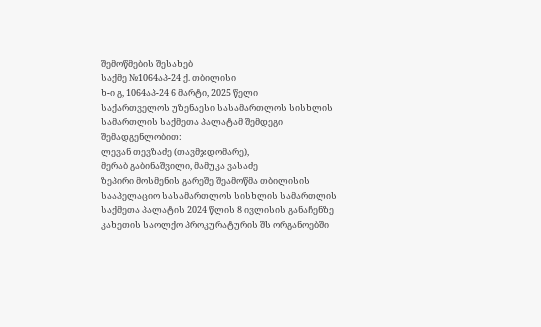შემოწმების შესახებ
საქმე №1064აპ-24 ქ. თბილისი
ხ-ი გ, 1064აპ-24 6 მარტი, 2025 წელი
საქართველოს უზენაესი სასამართლოს სისხლის სამართლის საქმეთა პალატამ შემდეგი შემადგენლობით:
ლევან თევზაძე (თავმჯდომარე),
მერაბ გაბინაშვილი, მამუკა ვასაძე
ზეპირი მოსმენის გარეშე შეამოწმა თბილისის სააპელაციო სასამართლოს სისხლის სამართლის საქმეთა პალატის 2024 წლის 8 ივლისის განაჩენზე კახეთის საოლქო პროკურატურის შს ორგანოებში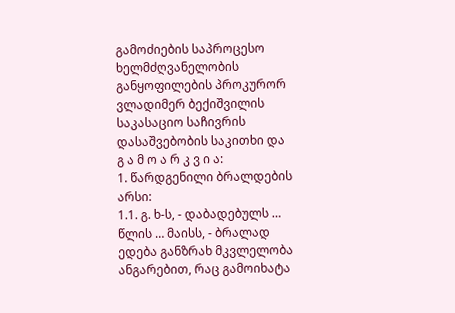გამოძიების საპროცესო ხელმძღვანელობის განყოფილების პროკურორ ვლადიმერ ბექიშვილის საკასაციო საჩივრის დასაშვებობის საკითხი და
გ ა მ ო ა რ კ ვ ი ა:
1. წარდგენილი ბრალდების არსი:
1.1. გ. ხ-ს, - დაბადებულს … წლის … მაისს, - ბრალად ედება განზრახ მკვლელობა ანგარებით, რაც გამოიხატა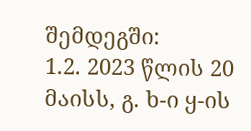შემდეგში:
1.2. 2023 წლის 20 მაისს, გ. ხ-ი ყ-ის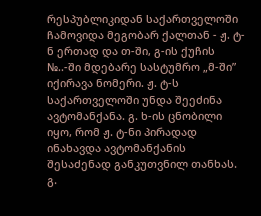რესპუბლიკიდან საქართველოში ჩამოვიდა მეგობარ ქალთან - ჟ. ტ-ნ ერთად და თ-ში, გ-ის ქუჩის №..-ში მდებარე სასტუმრო „მ-ში” იქირავა ნომერი. ჟ. ტ-ს საქართველოში უნდა შეეძინა ავტომანქანა. გ. ხ-ის ცნობილი იყო, რომ ჟ. ტ-ნი პირადად ინახავდა ავტომანქანის შესაძენად განკუთვნილ თანხას. გ.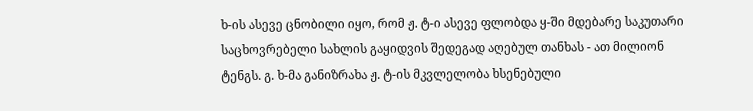ხ-ის ასევე ცნობილი იყო, რომ ჟ. ტ-ი ასევე ფლობდა ყ-ში მდებარე საკუთარი საცხოვრებელი სახლის გაყიდვის შედეგად აღებულ თანხას - ათ მილიონ ტენგს. გ. ხ-მა განიზრახა ჟ. ტ-ის მკვლელობა ხსენებული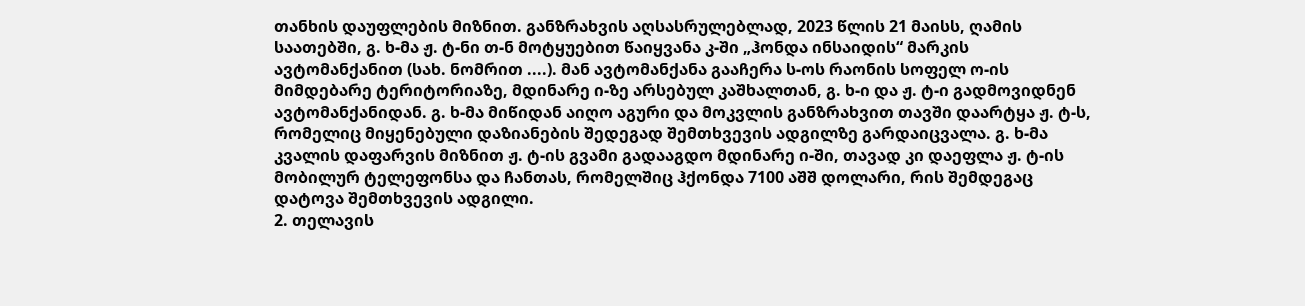თანხის დაუფლების მიზნით. განზრახვის აღსასრულებლად, 2023 წლის 21 მაისს, ღამის საათებში, გ. ხ-მა ჟ. ტ-ნი თ-ნ მოტყუებით წაიყვანა კ-ში „ჰონდა ინსაიდის“ მარკის ავტომანქანით (სახ. ნომრით ....). მან ავტომანქანა გააჩერა ს-ოს რაონის სოფელ ო-ის მიმდებარე ტერიტორიაზე, მდინარე ი-ზე არსებულ კაშხალთან, გ. ხ-ი და ჟ. ტ-ი გადმოვიდნენ ავტომანქანიდან. გ. ხ-მა მიწიდან აიღო აგური და მოკვლის განზრახვით თავში დაარტყა ჟ. ტ-ს, რომელიც მიყენებული დაზიანების შედეგად შემთხვევის ადგილზე გარდაიცვალა. გ. ხ-მა კვალის დაფარვის მიზნით ჟ. ტ-ის გვამი გადააგდო მდინარე ი-ში, თავად კი დაეფლა ჟ. ტ-ის მობილურ ტელეფონსა და ჩანთას, რომელშიც ჰქონდა 7100 აშშ დოლარი, რის შემდეგაც დატოვა შემთხვევის ადგილი.
2. თელავის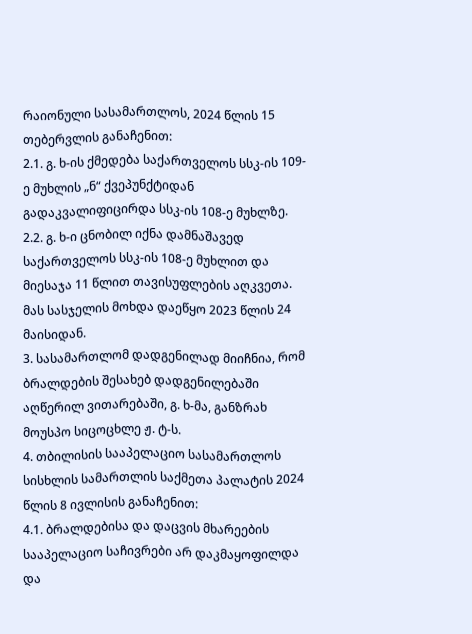რაიონული სასამართლოს, 2024 წლის 15 თებერვლის განაჩენით:
2.1. გ. ხ-ის ქმედება საქართველოს სსკ-ის 109-ე მუხლის „ნ“ ქვეპუნქტიდან გადაკვალიფიცირდა სსკ-ის 108-ე მუხლზე.
2.2. გ. ხ-ი ცნობილ იქნა დამნაშავედ საქართველოს სსკ-ის 108-ე მუხლით და მიესაჯა 11 წლით თავისუფლების აღკვეთა. მას სასჯელის მოხდა დაეწყო 2023 წლის 24 მაისიდან.
3. სასამართლომ დადგენილად მიიჩნია, რომ ბრალდების შესახებ დადგენილებაში აღწერილ ვითარებაში, გ. ხ-მა, განზრახ მოუსპო სიცოცხლე ჟ. ტ-ს.
4. თბილისის სააპელაციო სასამართლოს სისხლის სამართლის საქმეთა პალატის 2024 წლის 8 ივლისის განაჩენით:
4.1. ბრალდებისა და დაცვის მხარეების სააპელაციო საჩივრები არ დაკმაყოფილდა და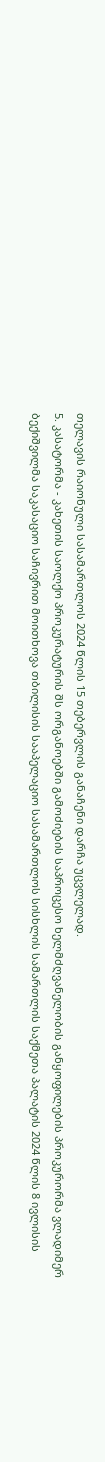თელავის რაიონული სასამართლოს 2024 წლის 15 თებერვლის განაჩენი დარჩა უცვლელად.
5. კასატორმა - კახეთის საოლქო პროკურატურის შს ორგანოებში გამოძიების საპროცესო ხელმძღვანელობის განყოფილების პროკურორმა ვლადიმერ ბექიშვილმა საკასაციო საჩივრით მოითხოვა თბილისის სააპელაციო სასამართლოს სისხლის სამართლის საქმეთა პალატის 2024 წლის 8 ივლისის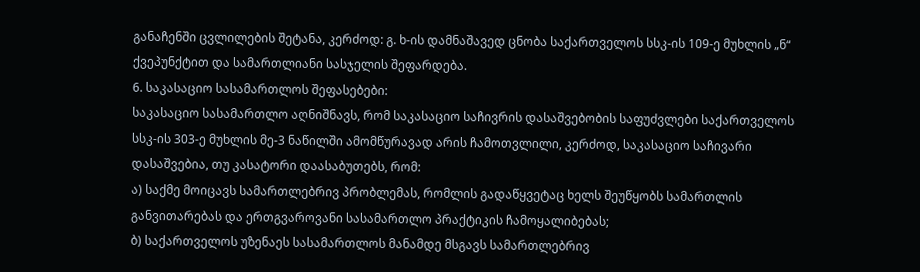განაჩენში ცვლილების შეტანა, კერძოდ: გ. ხ-ის დამნაშავედ ცნობა საქართველოს სსკ-ის 109-ე მუხლის „ნ“ ქვეპუნქტით და სამართლიანი სასჯელის შეფარდება.
6. საკასაციო სასამართლოს შეფასებები:
საკასაციო სასამართლო აღნიშნავს, რომ საკასაციო საჩივრის დასაშვებობის საფუძვლები საქართველოს სსკ-ის 303-ე მუხლის მე-3 ნაწილში ამომწურავად არის ჩამოთვლილი, კერძოდ, საკასაციო საჩივარი დასაშვებია, თუ კასატორი დაასაბუთებს, რომ:
ა) საქმე მოიცავს სამართლებრივ პრობლემას, რომლის გადაწყვეტაც ხელს შეუწყობს სამართლის განვითარებას და ერთგვაროვანი სასამართლო პრაქტიკის ჩამოყალიბებას;
ბ) საქართველოს უზენაეს სასამართლოს მანამდე მსგავს სამართლებრივ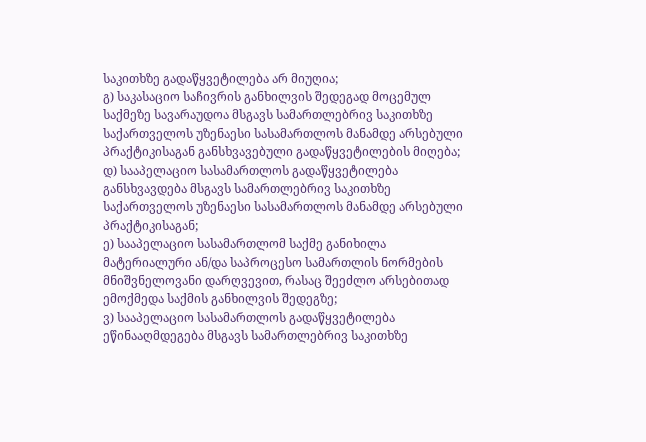საკითხზე გადაწყვეტილება არ მიუღია;
გ) საკასაციო საჩივრის განხილვის შედეგად მოცემულ საქმეზე სავარაუდოა მსგავს სამართლებრივ საკითხზე საქართველოს უზენაესი სასამართლოს მანამდე არსებული პრაქტიკისაგან განსხვავებული გადაწყვეტილების მიღება;
დ) სააპელაციო სასამართლოს გადაწყვეტილება განსხვავდება მსგავს სამართლებრივ საკითხზე საქართველოს უზენაესი სასამართლოს მანამდე არსებული პრაქტიკისაგან;
ე) სააპელაციო სასამართლომ საქმე განიხილა მატერიალური ან/და საპროცესო სამართლის ნორმების მნიშვნელოვანი დარღვევით, რასაც შეეძლო არსებითად ემოქმედა საქმის განხილვის შედეგზე;
ვ) სააპელაციო სასამართლოს გადაწყვეტილება ეწინააღმდეგება მსგავს სამართლებრივ საკითხზე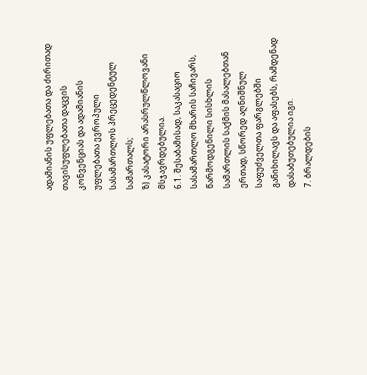ადამიანის უფლებათა და ძირითად თავისუფლებათა დაცვის კონვენციას და ადამიანის უფლებათა ევროპული სასამართლოს პრეცედენტულ სამართალს;
ზ) კასატორი არასრულწლოვანი მსჯავრდებულია.
6.1. შესაბამისად, საკასაციო სასამართლო მხარის საჩივარს, წარმოდგენილი სისხლის სამართლის საქმის მასალებთან ერთად, სწორედ აღნიშნულ საფუძველთა ფარგლებში განიხილავს და აფასებს, რამდენად დასაბუთებულია იგი.
7. ბრალდების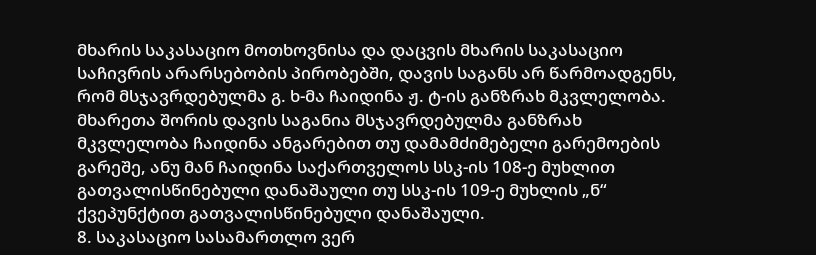მხარის საკასაციო მოთხოვნისა და დაცვის მხარის საკასაციო საჩივრის არარსებობის პირობებში, დავის საგანს არ წარმოადგენს, რომ მსჯავრდებულმა გ. ხ-მა ჩაიდინა ჟ. ტ-ის განზრახ მკვლელობა. მხარეთა შორის დავის საგანია მსჯავრდებულმა განზრახ მკვლელობა ჩაიდინა ანგარებით თუ დამამძიმებელი გარემოების გარეშე, ანუ მან ჩაიდინა საქართველოს სსკ-ის 108-ე მუხლით გათვალისწინებული დანაშაული თუ სსკ-ის 109-ე მუხლის „ნ“ ქვეპუნქტით გათვალისწინებული დანაშაული.
8. საკასაციო სასამართლო ვერ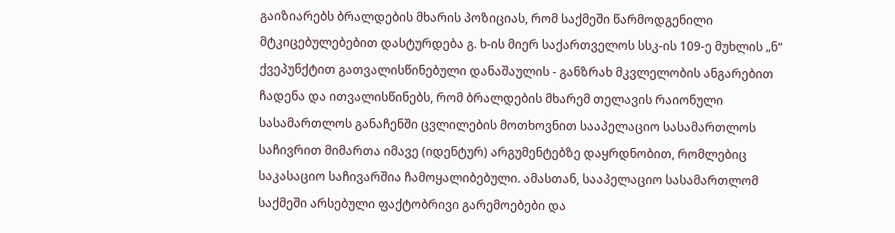გაიზიარებს ბრალდების მხარის პოზიციას, რომ საქმეში წარმოდგენილი მტკიცებულებებით დასტურდება გ. ხ-ის მიერ საქართველოს სსკ-ის 109-ე მუხლის „ნ“ ქვეპუნქტით გათვალისწინებული დანაშაულის - განზრახ მკვლელობის ანგარებით ჩადენა და ითვალისწინებს, რომ ბრალდების მხარემ თელავის რაიონული სასამართლოს განაჩენში ცვლილების მოთხოვნით სააპელაციო სასამართლოს საჩივრით მიმართა იმავე (იდენტურ) არგუმენტებზე დაყრდნობით, რომლებიც საკასაციო საჩივარშია ჩამოყალიბებული. ამასთან, სააპელაციო სასამართლომ საქმეში არსებული ფაქტობრივი გარემოებები და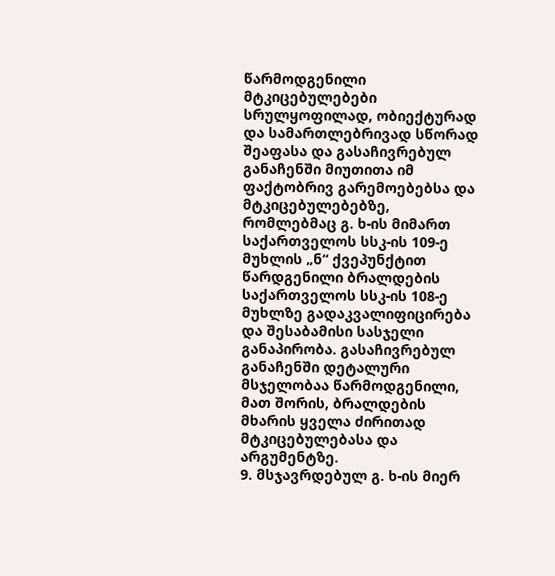წარმოდგენილი მტკიცებულებები სრულყოფილად, ობიექტურად და სამართლებრივად სწორად შეაფასა და გასაჩივრებულ განაჩენში მიუთითა იმ ფაქტობრივ გარემოებებსა და მტკიცებულებებზე, რომლებმაც გ. ხ-ის მიმართ საქართველოს სსკ-ის 109-ე მუხლის „ნ“ ქვეპუნქტით წარდგენილი ბრალდების საქართველოს სსკ-ის 108-ე მუხლზე გადაკვალიფიცირება და შესაბამისი სასჯელი განაპირობა. გასაჩივრებულ განაჩენში დეტალური მსჯელობაა წარმოდგენილი, მათ შორის, ბრალდების მხარის ყველა ძირითად მტკიცებულებასა და არგუმენტზე.
9. მსჯავრდებულ გ. ხ-ის მიერ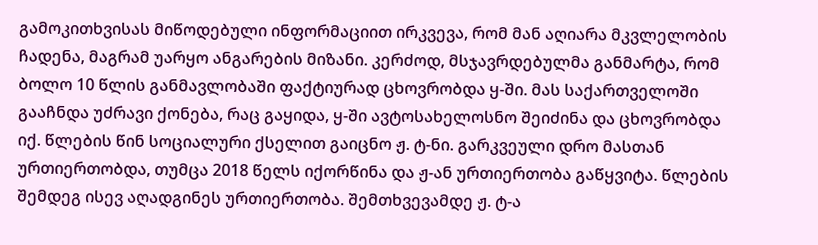გამოკითხვისას მიწოდებული ინფორმაციით ირკვევა, რომ მან აღიარა მკვლელობის ჩადენა, მაგრამ უარყო ანგარების მიზანი. კერძოდ, მსჯავრდებულმა განმარტა, რომ ბოლო 10 წლის განმავლობაში ფაქტიურად ცხოვრობდა ყ-ში. მას საქართველოში გააჩნდა უძრავი ქონება, რაც გაყიდა, ყ-ში ავტოსახელოსნო შეიძინა და ცხოვრობდა იქ. წლების წინ სოციალური ქსელით გაიცნო ჟ. ტ-ნი. გარკვეული დრო მასთან ურთიერთობდა, თუმცა 2018 წელს იქორწინა და ჟ-ან ურთიერთობა გაწყვიტა. წლების შემდეგ ისევ აღადგინეს ურთიერთობა. შემთხვევამდე ჟ. ტ-ა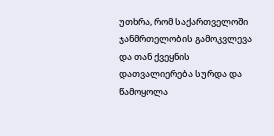უთხრა, რომ საქართველოში ჯანმრთელობის გამოკვლევა და თან ქვეყნის დათვალიერება სურდა და წამოყოლა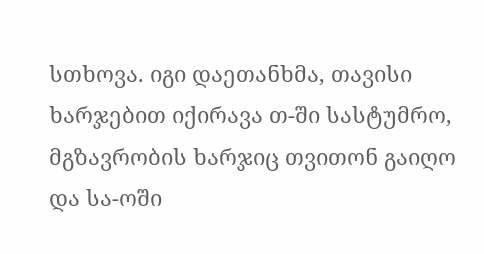სთხოვა. იგი დაეთანხმა, თავისი ხარჯებით იქირავა თ-ში სასტუმრო, მგზავრობის ხარჯიც თვითონ გაიღო და სა-ოში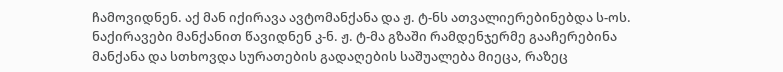ჩამოვიდნენ. აქ მან იქირავა ავტომანქანა და ჟ. ტ-ნს ათვალიერებინებდა ს-ოს. ნაქირავები მანქანით წავიდნენ კ-ნ. ჟ. ტ-მა გზაში რამდენჯერმე გააჩერებინა მანქანა და სთხოვდა სურათების გადაღების საშუალება მიეცა, რაზეც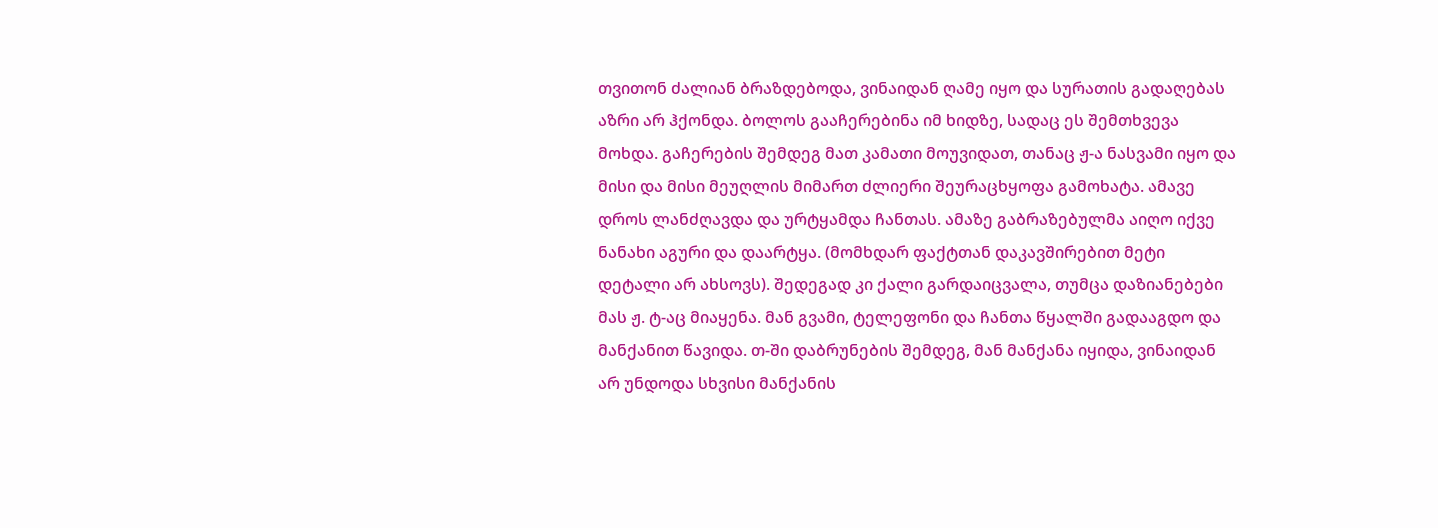თვითონ ძალიან ბრაზდებოდა, ვინაიდან ღამე იყო და სურათის გადაღებას აზრი არ ჰქონდა. ბოლოს გააჩერებინა იმ ხიდზე, სადაც ეს შემთხვევა მოხდა. გაჩერების შემდეგ მათ კამათი მოუვიდათ, თანაც ჟ-ა ნასვამი იყო და მისი და მისი მეუღლის მიმართ ძლიერი შეურაცხყოფა გამოხატა. ამავე დროს ლანძღავდა და ურტყამდა ჩანთას. ამაზე გაბრაზებულმა აიღო იქვე ნანახი აგური და დაარტყა. (მომხდარ ფაქტთან დაკავშირებით მეტი დეტალი არ ახსოვს). შედეგად კი ქალი გარდაიცვალა, თუმცა დაზიანებები მას ჟ. ტ-აც მიაყენა. მან გვამი, ტელეფონი და ჩანთა წყალში გადააგდო და მანქანით წავიდა. თ-ში დაბრუნების შემდეგ, მან მანქანა იყიდა, ვინაიდან არ უნდოდა სხვისი მანქანის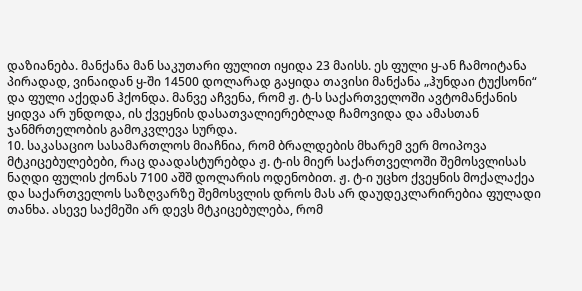დაზიანება. მანქანა მან საკუთარი ფულით იყიდა 23 მაისს. ეს ფული ყ-ან ჩამოიტანა პირადად, ვინაიდან ყ-ში 14500 დოლარად გაყიდა თავისი მანქანა „ჰუნდაი ტუქსონი“ და ფული აქედან ჰქონდა. მანვე აჩვენა, რომ ჟ. ტ-ს საქართველოში ავტომანქანის ყიდვა არ უნდოდა, ის ქვეყნის დასათვალიერებლად ჩამოვიდა და ამასთან ჯანმრთელობის გამოკვლევა სურდა.
10. საკასაციო სასამართლოს მიაჩნია, რომ ბრალდების მხარემ ვერ მოიპოვა მტკიცებულებები, რაც დაადასტურებდა ჟ. ტ-ის მიერ საქართველოში შემოსვლისას ნაღდი ფულის ქონას 7100 აშშ დოლარის ოდენობით. ჟ. ტ-ი უცხო ქვეყნის მოქალაქეა და საქართველოს საზღვარზე შემოსვლის დროს მას არ დაუდეკლარირებია ფულადი თანხა. ასევე საქმეში არ დევს მტკიცებულება, რომ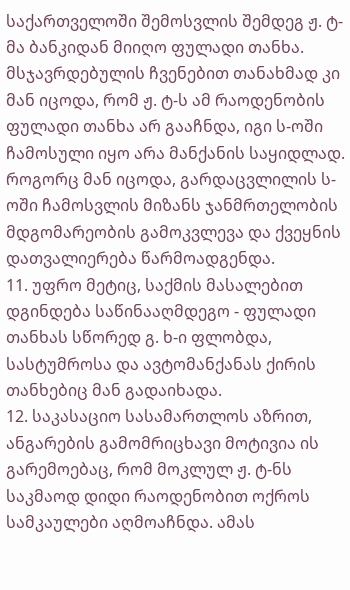საქართველოში შემოსვლის შემდეგ ჟ. ტ-მა ბანკიდან მიიღო ფულადი თანხა. მსჯავრდებულის ჩვენებით თანახმად კი მან იცოდა, რომ ჟ. ტ-ს ამ რაოდენობის ფულადი თანხა არ გააჩნდა, იგი ს-ოში ჩამოსული იყო არა მანქანის საყიდლად. როგორც მან იცოდა, გარდაცვლილის ს-ოში ჩამოსვლის მიზანს ჯანმრთელობის მდგომარეობის გამოკვლევა და ქვეყნის დათვალიერება წარმოადგენდა.
11. უფრო მეტიც, საქმის მასალებით დგინდება საწინააღმდეგო - ფულადი თანხას სწორედ გ. ხ-ი ფლობდა, სასტუმროსა და ავტომანქანას ქირის თანხებიც მან გადაიხადა.
12. საკასაციო სასამართლოს აზრით, ანგარების გამომრიცხავი მოტივია ის გარემოებაც, რომ მოკლულ ჟ. ტ-ნს საკმაოდ დიდი რაოდენობით ოქროს სამკაულები აღმოაჩნდა. ამას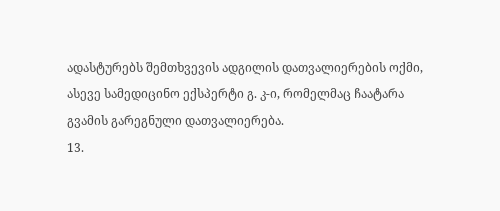ადასტურებს შემთხვევის ადგილის დათვალიერების ოქმი, ასევე სამედიცინო ექსპერტი გ. კ-ი, რომელმაც ჩაატარა გვამის გარეგნული დათვალიერება.
13.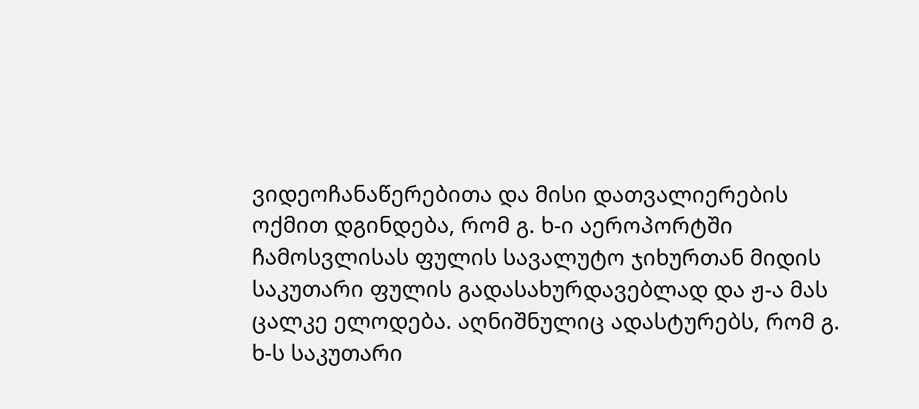ვიდეოჩანაწერებითა და მისი დათვალიერების ოქმით დგინდება, რომ გ. ხ-ი აეროპორტში ჩამოსვლისას ფულის სავალუტო ჯიხურთან მიდის საკუთარი ფულის გადასახურდავებლად და ჟ-ა მას ცალკე ელოდება. აღნიშნულიც ადასტურებს, რომ გ. ხ-ს საკუთარი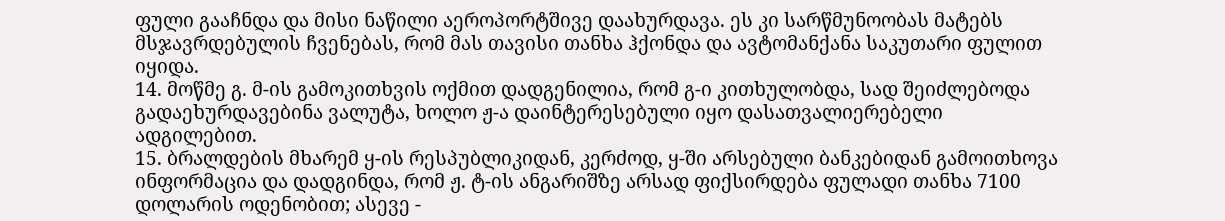ფული გააჩნდა და მისი ნაწილი აეროპორტშივე დაახურდავა. ეს კი სარწმუნოობას მატებს მსჯავრდებულის ჩვენებას, რომ მას თავისი თანხა ჰქონდა და ავტომანქანა საკუთარი ფულით იყიდა.
14. მოწმე გ. მ-ის გამოკითხვის ოქმით დადგენილია, რომ გ-ი კითხულობდა, სად შეიძლებოდა გადაეხურდავებინა ვალუტა, ხოლო ჟ-ა დაინტერესებული იყო დასათვალიერებელი ადგილებით.
15. ბრალდების მხარემ ყ-ის რესპუბლიკიდან, კერძოდ, ყ-ში არსებული ბანკებიდან გამოითხოვა ინფორმაცია და დადგინდა, რომ ჟ. ტ-ის ანგარიშზე არსად ფიქსირდება ფულადი თანხა 7100 დოლარის ოდენობით; ასევე -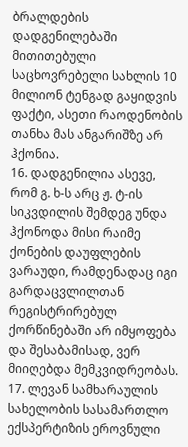ბრალდების დადგენილებაში მითითებული საცხოვრებელი სახლის 10 მილიონ ტენგად გაყიდვის ფაქტი, ასეთი რაოდენობის თანხა მას ანგარიშზე არ ჰქონია.
16. დადგენილია ასევე, რომ გ. ხ-ს არც ჟ. ტ-ის სიკვდილის შემდეგ უნდა ჰქონოდა მისი რაიმე ქონების დაუფლების ვარაუდი, რამდენადაც იგი გარდაცვლილთან რეგისტრირებულ ქორწინებაში არ იმყოფება და შესაბამისად, ვერ მიიღებდა მემკვიდრეობას.
17. ლევან სამხარაულის სახელობის სასამართლო ექსპერტიზის ეროვნული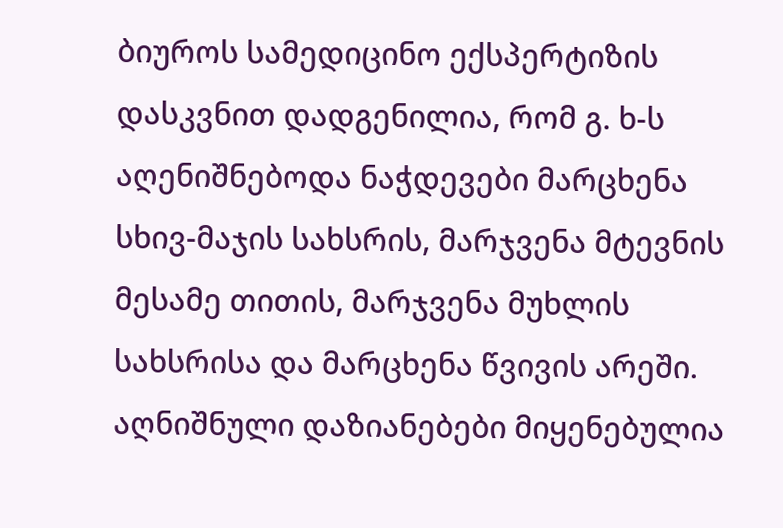ბიუროს სამედიცინო ექსპერტიზის დასკვნით დადგენილია, რომ გ. ხ-ს აღენიშნებოდა ნაჭდევები მარცხენა სხივ-მაჯის სახსრის, მარჯვენა მტევნის მესამე თითის, მარჯვენა მუხლის სახსრისა და მარცხენა წვივის არეში. აღნიშნული დაზიანებები მიყენებულია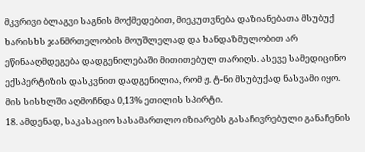მკვრივი ბლაგვი საგნის მოქმედებით, მიეკუთვნება დაზიანებათა მსუბუქ ხარისხს ჯანმრთელობის მოუშლელად და ხანდაზმულობით არ ეწინააღმდეგება დადგენილებაში მითითებულ თარიღს. ასევე სამედიცინო ექსპერტიზის დასკვნით დადგენილია, რომ ჟ. ტ-ნი მსუბუქად ნასვამი იყო. მის სისხლში აღმოჩნდა 0,13% ეთილის სპირტი.
18. ამდენად, საკასაციო სასამართლო იზიარებს გასაჩივრებული განაჩენის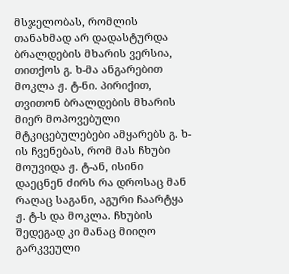მსჯელობას, რომლის თანახმად არ დადასტურდა ბრალდების მხარის ვერსია, თითქოს გ. ხ-მა ანგარებით მოკლა ჟ. ტ-ნი. პირიქით, თვითონ ბრალდების მხარის მიერ მოპოვებული მტკიცებულებები ამყარებს გ. ხ-ის ჩვენებას, რომ მას ჩხუბი მოუვიდა ჟ. ტ-ან, ისინი დაეცნენ ძირს რა დროსაც მან რაღაც საგანი, აგური ჩაარტყა ჟ. ტ-ს და მოკლა. ჩხუბის შედეგად კი მანაც მიიღო გარკვეული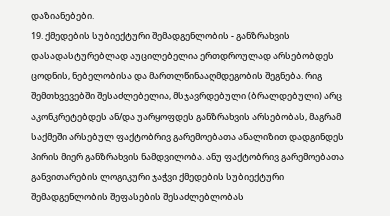დაზიანებები.
19. ქმედების სუბიექტური შემადგენლობის - განზრახვის დასადასტურებლად აუცილებელია ერთდროულად არსებობდეს ცოდნის, ნებელობისა და მართლწინააღმდეგობის შეგნება. რიგ შემთხვევებში შესაძლებელია, მსჯავრდებული (ბრალდებული) არც აკონკრეტებდეს ან/და უარყოფდეს განზრახვის არსებობას, მაგრამ საქმეში არსებულ ფაქტობრივ გარემოებათა ანალიზით დადგინდეს პირის მიერ განზრახვის ნამდვილობა. ანუ ფაქტობრივ გარემოებათა განვითარების ლოგიკური ჯაჭვი ქმედების სუბიექტური შემადგენლობის შეფასების შესაძლებლობას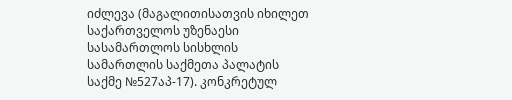იძლევა (მაგალითისათვის იხილეთ საქართველოს უზენაესი სასამართლოს სისხლის სამართლის საქმეთა პალატის საქმე №527აპ-17). კონკრეტულ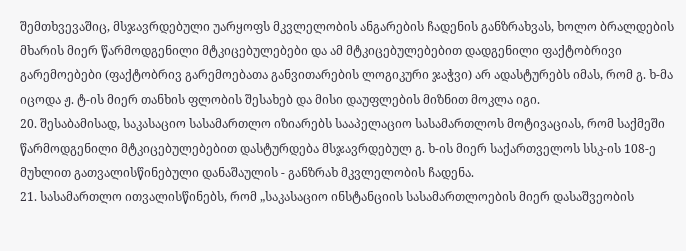შემთხვევაშიც, მსჯავრდებული უარყოფს მკვლელობის ანგარების ჩადენის განზრახვას, ხოლო ბრალდების მხარის მიერ წარმოდგენილი მტკიცებულებები და ამ მტკიცებულებებით დადგენილი ფაქტობრივი გარემოებები (ფაქტობრივ გარემოებათა განვითარების ლოგიკური ჯაჭვი) არ ადასტურებს იმას, რომ გ. ხ-მა იცოდა ჟ. ტ-ის მიერ თანხის ფლობის შესახებ და მისი დაუფლების მიზნით მოკლა იგი.
20. შესაბამისად, საკასაციო სასამართლო იზიარებს სააპელაციო სასამართლოს მოტივაციას, რომ საქმეში წარმოდგენილი მტკიცებულებებით დასტურდება მსჯავრდებულ გ. ხ-ის მიერ საქართველოს სსკ-ის 108-ე მუხლით გათვალისწინებული დანაშაულის - განზრახ მკვლელობის ჩადენა.
21. სასამართლო ითვალისწინებს, რომ „საკასაციო ინსტანციის სასამართლოების მიერ დასაშვეობის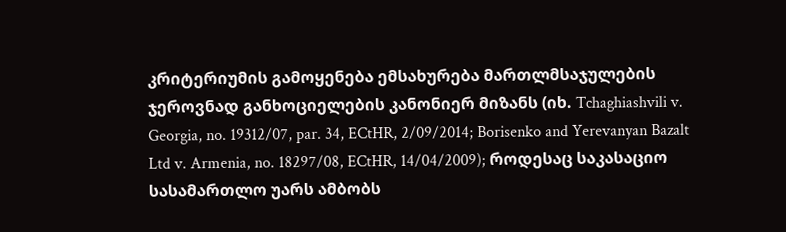კრიტერიუმის გამოყენება ემსახურება მართლმსაჯულების ჯეროვნად განხოციელების კანონიერ მიზანს (იხ. Tchaghiashvili v. Georgia, no. 19312/07, par. 34, ECtHR, 2/09/2014; Borisenko and Yerevanyan Bazalt Ltd v. Armenia, no. 18297/08, ECtHR, 14/04/2009); როდესაც საკასაციო სასამართლო უარს ამბობს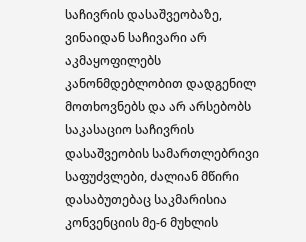საჩივრის დასაშვეობაზე, ვინაიდან საჩივარი არ აკმაყოფილებს კანონმდებლობით დადგენილ მოთხოვნებს და არ არსებობს საკასაციო საჩივრის დასაშვეობის სამართლებრივი საფუძვლები, ძალიან მწირი დასაბუთებაც საკმარისია კონვენციის მე-6 მუხლის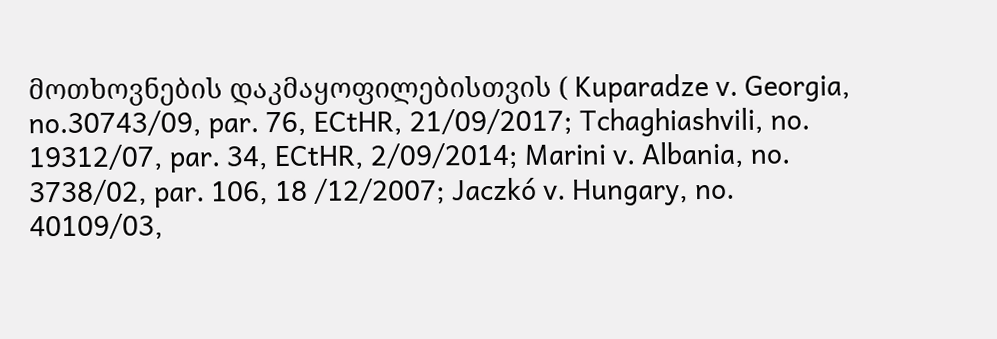მოთხოვნების დაკმაყოფილებისთვის ( Kuparadze v. Georgia, no.30743/09, par. 76, ECtHR, 21/09/2017; Tchaghiashvili, no. 19312/07, par. 34, ECtHR, 2/09/2014; Marini v. Albania, no. 3738/02, par. 106, 18 /12/2007; Jaczkó v. Hungary, no. 40109/03,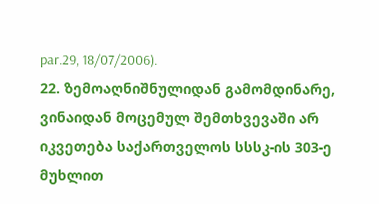par.29, 18/07/2006).
22. ზემოაღნიშნულიდან გამომდინარე, ვინაიდან მოცემულ შემთხვევაში არ იკვეთება საქართველოს სსსკ-ის 303-ე მუხლით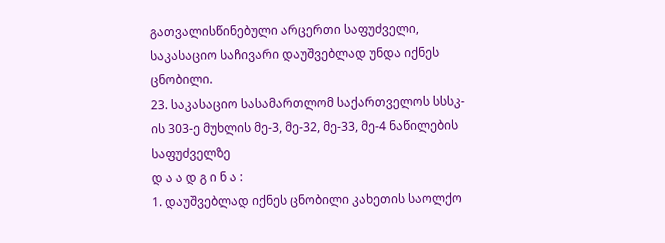გათვალისწინებული არცერთი საფუძველი, საკასაციო საჩივარი დაუშვებლად უნდა იქნეს ცნობილი.
23. საკასაციო სასამართლომ საქართველოს სსსკ-ის 303-ე მუხლის მე-3, მე-32, მე-33, მე-4 ნაწილების საფუძველზე
დ ა ა დ გ ი ნ ა :
1. დაუშვებლად იქნეს ცნობილი კახეთის საოლქო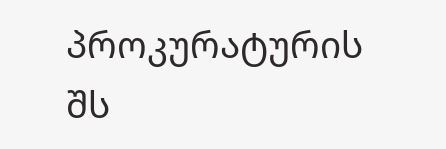პროკურატურის შს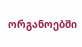ორგანოებში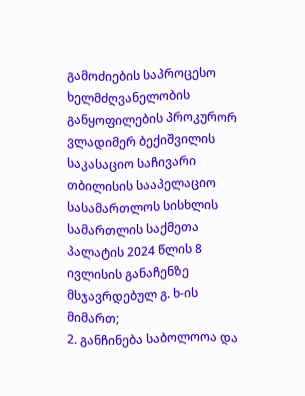გამოძიების საპროცესო ხელმძღვანელობის განყოფილების პროკურორ ვლადიმერ ბექიშვილის საკასაციო საჩივარი თბილისის სააპელაციო სასამართლოს სისხლის სამართლის საქმეთა პალატის 2024 წლის 8 ივლისის განაჩენზე მსჯავრდებულ გ. ხ-ის მიმართ;
2. განჩინება საბოლოოა და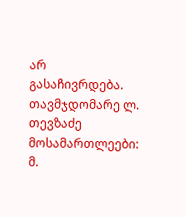არ გასაჩივრდება.
თავმჯდომარე ლ. თევზაძე
მოსამართლეები: მ.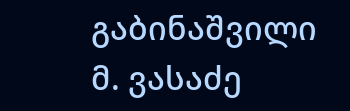გაბინაშვილი
მ. ვასაძე